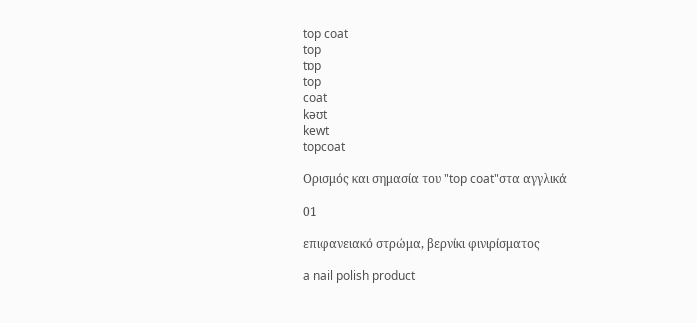top coat
top
tɒp
top
coat
kəʊt
kewt
topcoat

Ορισμός και σημασία του "top coat"στα αγγλικά

01

επιφανειακό στρώμα, βερνίκι φινιρίσματος

a nail polish product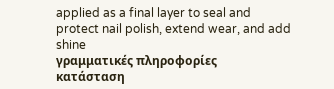applied as a final layer to seal and protect nail polish, extend wear, and add shine
γραμματικές πληροφορίες
κατάσταση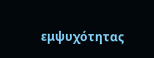εμψυχότητας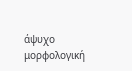άψυχο
μορφολογική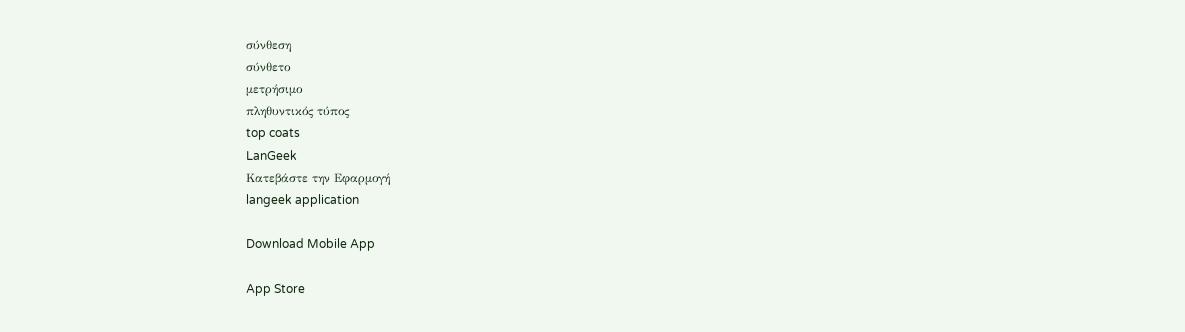σύνθεση
σύνθετο
μετρήσιμο
πληθυντικός τύπος
top coats
LanGeek
Κατεβάστε την Εφαρμογή
langeek application

Download Mobile App

App Store